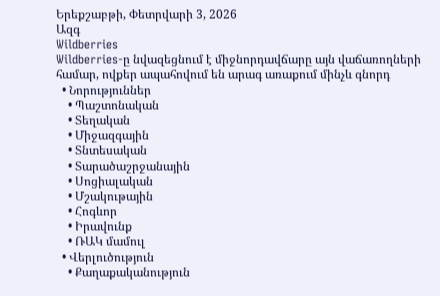Երեքշաբթի, Փետրվարի 3, 2026
Ազգ
Wildberries
Wildberries-ը նվազեցնում է միջնորդավճարը այն վաճառողների համար, ովքեր ապահովում են արագ առաքում մինչև գնորդ
  • Նորություններ
    • Պաշտոնական
    • Տեղական
    • Միջազգային
    • Տնտեսական
    • Տարածաշրջանային
    • Սոցիալական
    • Մշակութային
    • Հոգևոր
    • Իրավունք
    • ՌԱԿ մամուլ
  • Վերլուծություն
    • Քաղաքականություն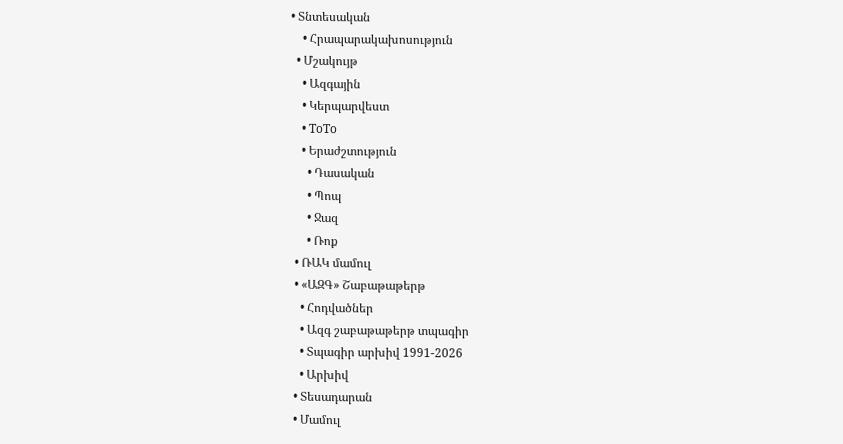• Տնտեսական
    • Հրապարակախոսություն
  • Մշակույթ
    • Ազգային
    • Կերպարվեստ
    • ToTo
    • Երաժշտություն
      • Դասական
      • Պոպ
      • Ջազ
      • Ռոք
  • ՌԱԿ մամուլ
  • «ԱԶԳ» Շաբաթաթերթ
    • Հոդվածներ
    • Ազգ շաբաթաթերթ տպագիր
    • Տպագիր արխիվ 1991-2026
    • Արխիվ
  • Տեսադարան
  • Մամուլ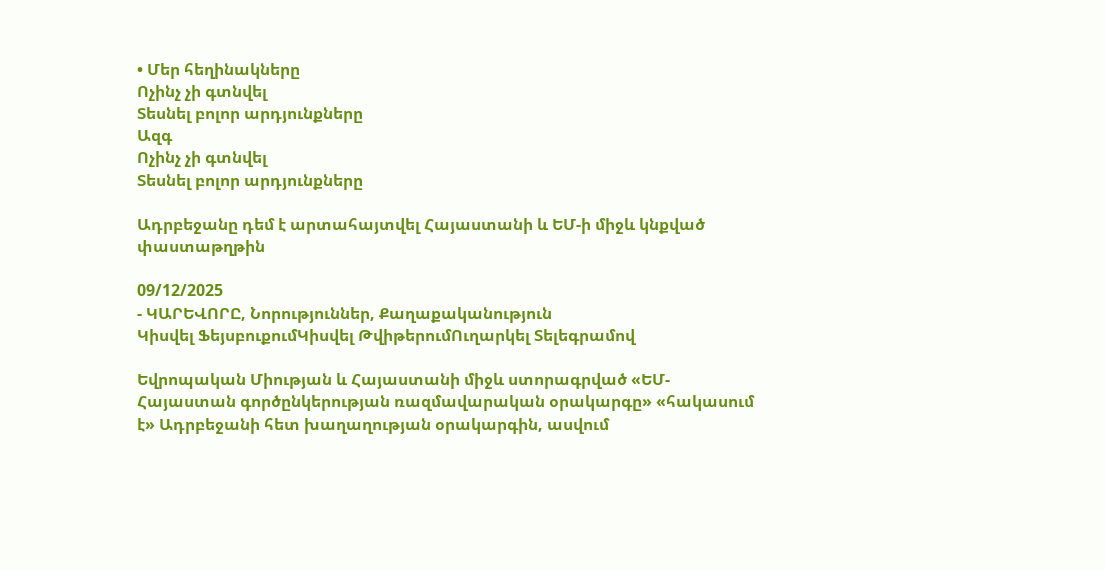• Մեր հեղինակները
Ոչինչ չի գտնվել
Տեսնել բոլոր արդյունքները
Ազգ
Ոչինչ չի գտնվել
Տեսնել բոլոր արդյունքները

Ադրբեջանը դեմ է արտահայտվել Հայաստանի և ԵՄ-ի միջև կնքված փաստաթղթին

09/12/2025
- ԿԱՐԵՎՈՐԸ, Նորություններ, Քաղաքականություն
Կիսվել ՖեյսբուքումԿիսվել ԹվիթերումՈւղարկել Տելեգրամով

Եվրոպական Միության և Հայաստանի միջև ստորագրված «ԵՄ-Հայաստան գործընկերության ռազմավարական օրակարգը» «հակասում է» Ադրբեջանի հետ խաղաղության օրակարգին, ասվում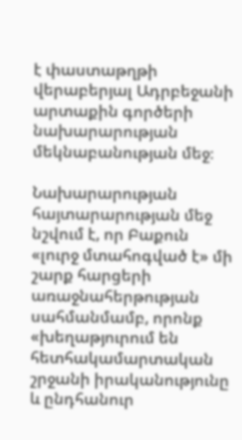է փաստաթղթի վերաբերյալ Ադրբեջանի արտաքին գործերի նախարարության մեկնաբանության մեջ։

Նախարարության հայտարարության մեջ նշվում է, որ Բաքուն «լուրջ մտահոգված է» մի շարք հարցերի առաջնահերթության սահմանմամբ, որոնք «խեղաթյուրում են հետհակամարտական շրջանի իրականությունը և ընդհանուր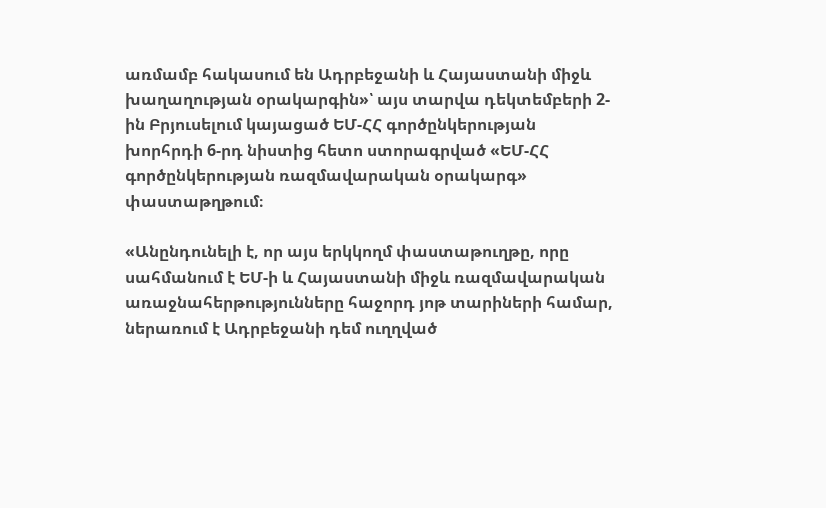առմամբ հակասում են Ադրբեջանի և Հայաստանի միջև խաղաղության օրակարգին»՝ այս տարվա դեկտեմբերի 2-ին Բրյուսելում կայացած ԵՄ-ՀՀ գործընկերության խորհրդի 6-րդ նիստից հետո ստորագրված «ԵՄ-ՀՀ գործընկերության ռազմավարական օրակարգ» փաստաթղթում։

«Անընդունելի է, որ այս երկկողմ փաստաթուղթը, որը սահմանում է ԵՄ-ի և Հայաստանի միջև ռազմավարական առաջնահերթությունները հաջորդ յոթ տարիների համար, ներառում է Ադրբեջանի դեմ ուղղված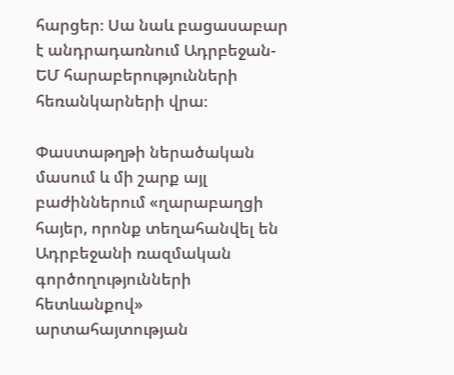հարցեր։ Սա նաև բացասաբար է անդրադառնում Ադրբեջան-ԵՄ հարաբերությունների հեռանկարների վրա։

Փաստաթղթի ներածական մասում և մի շարք այլ բաժիններում «ղարաբաղցի հայեր, որոնք տեղահանվել են Ադրբեջանի ռազմական գործողությունների հետևանքով» արտահայտության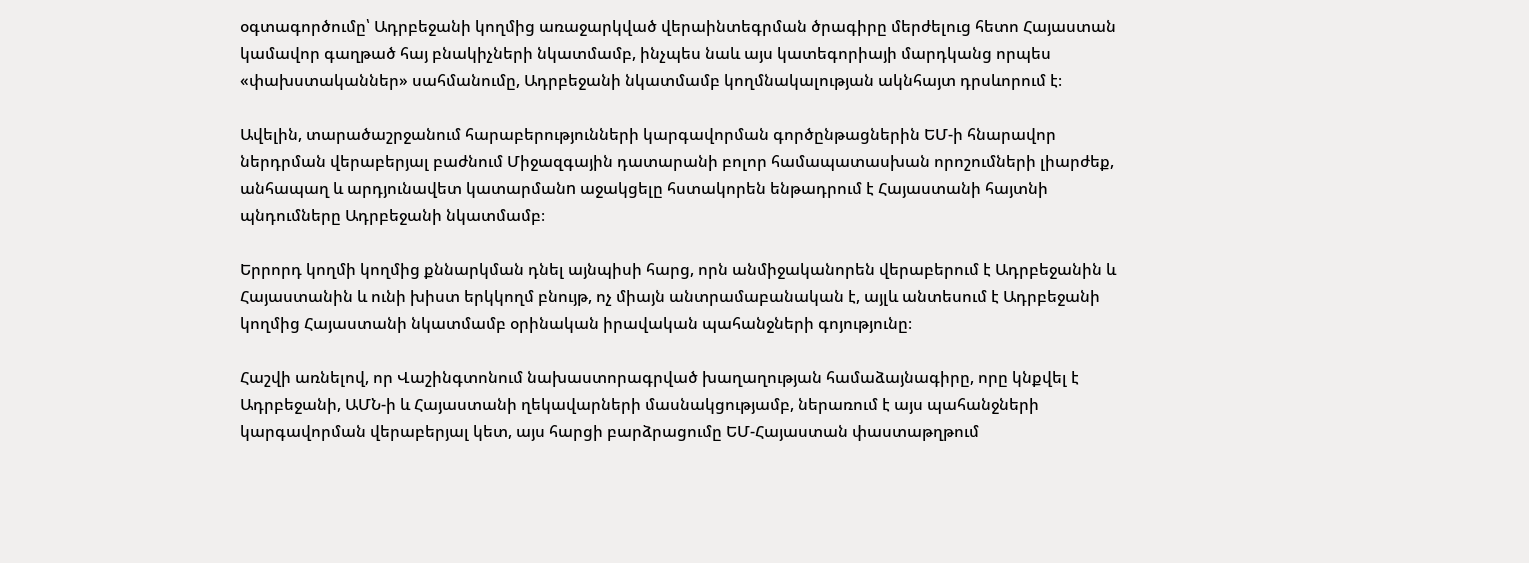օգտագործումը՝ Ադրբեջանի կողմից առաջարկված վերաինտեգրման ծրագիրը մերժելուց հետո Հայաստան կամավոր գաղթած հայ բնակիչների նկատմամբ, ինչպես նաև այս կատեգորիայի մարդկանց որպես «փախստականներ» սահմանումը, Ադրբեջանի նկատմամբ կողմնակալության ակնհայտ դրսևորում է։

Ավելին, տարածաշրջանում հարաբերությունների կարգավորման գործընթացներին ԵՄ-ի հնարավոր ներդրման վերաբերյալ բաժնում Միջազգային դատարանի բոլոր համապատասխան որոշումների լիարժեք, անհապաղ և արդյունավետ կատարմանn աջակցելը հստակորեն ենթադրում է Հայաստանի հայտնի պնդումները Ադրբեջանի նկատմամբ։

Երրորդ կողմի կողմից քննարկման դնել այնպիսի հարց, որն անմիջականորեն վերաբերում է Ադրբեջանին և Հայաստանին և ունի խիստ երկկողմ բնույթ, ոչ միայն անտրամաբանական է, այլև անտեսում է Ադրբեջանի կողմից Հայաստանի նկատմամբ օրինական իրավական պահանջների գոյությունը։

Հաշվի առնելով, որ Վաշինգտոնում նախաստորագրված խաղաղության համաձայնագիրը, որը կնքվել է Ադրբեջանի, ԱՄՆ-ի և Հայաստանի ղեկավարների մասնակցությամբ, ներառում է այս պահանջների կարգավորման վերաբերյալ կետ, այս հարցի բարձրացումը ԵՄ-Հայաստան փաստաթղթում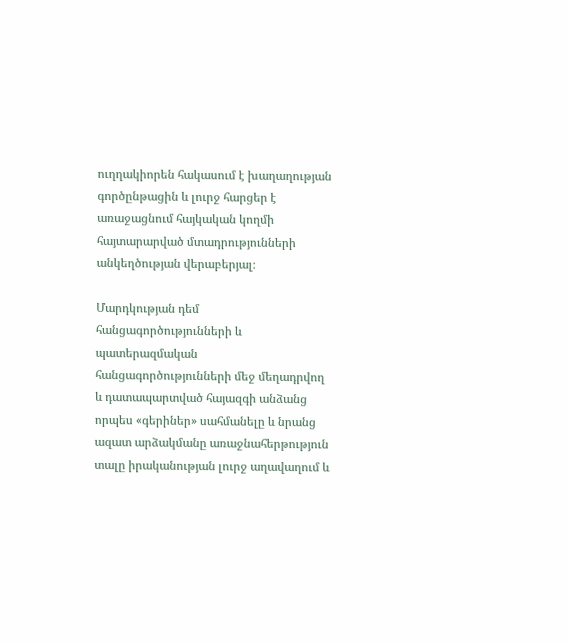ուղղակիորեն հակասում է խաղաղության գործընթացին և լուրջ հարցեր է առաջացնում հայկական կողմի հայտարարված մտադրությունների անկեղծության վերաբերյալ։

Մարդկության դեմ հանցագործությունների և պատերազմական հանցագործությունների մեջ մեղադրվող և դատապարտված հայազգի անձանց որպես «գերիներ» սահմանելը և նրանց ազատ արձակմանը առաջնահերթություն տալը իրականության լուրջ աղավաղում և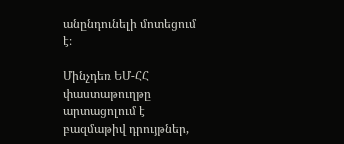անընդունելի մոտեցում է։

Մինչդեռ ԵՄ-ՀՀ փաստաթուղթը արտացոլում է բազմաթիվ դրույթներ,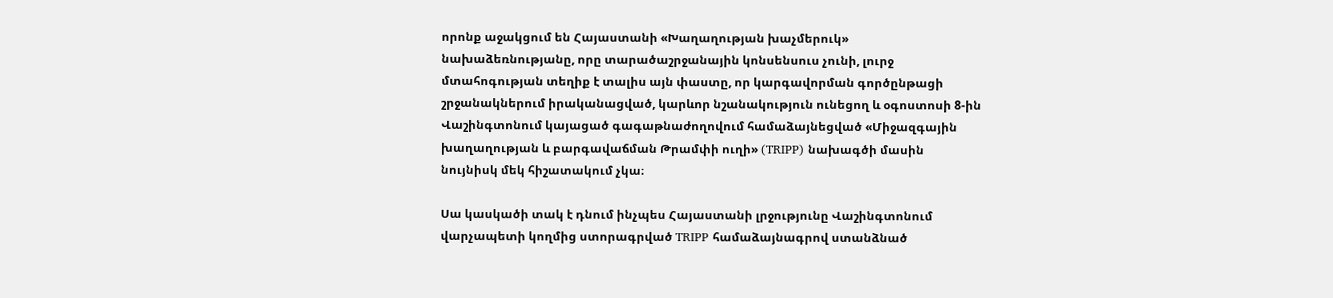որոնք աջակցում են Հայաստանի «Խաղաղության խաչմերուկ» նախաձեռնությանը, որը տարածաշրջանային կոնսենսուս չունի, լուրջ մտահոգության տեղիք է տալիս այն փաստը, որ կարգավորման գործընթացի շրջանակներում իրականացված, կարևոր նշանակություն ունեցող և օգոստոսի 8-ին Վաշինգտոնում կայացած գագաթնաժողովում համաձայնեցված «Միջազգային խաղաղության և բարգավաճման Թրամփի ուղի» (TRIPP) նախագծի մասին նույնիսկ մեկ հիշատակում չկա։

Սա կասկածի տակ է դնում ինչպես Հայաստանի լրջությունը Վաշինգտոնում վարչապետի կողմից ստորագրված TRIPP համաձայնագրով ստանձնած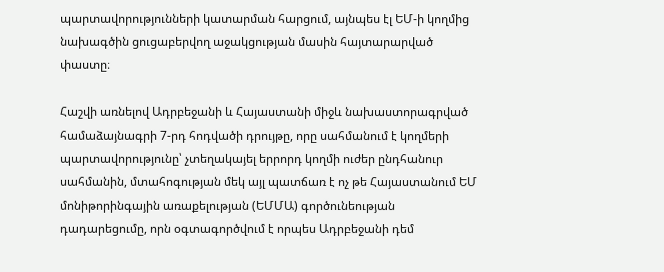պարտավորությունների կատարման հարցում, այնպես էլ ԵՄ-ի կողմից նախագծին ցուցաբերվող աջակցության մասին հայտարարված փաստը։

Հաշվի առնելով Ադրբեջանի և Հայաստանի միջև նախաստորագրված համաձայնագրի 7-րդ հոդվածի դրույթը, որը սահմանում է կողմերի պարտավորությունը՝ չտեղակայել երրորդ կողմի ուժեր ընդհանուր սահմանին, մտահոգության մեկ այլ պատճառ է ոչ թե Հայաստանում ԵՄ մոնիթորինգային առաքելության (ԵՄՄԱ) գործունեության դադարեցումը, որն օգտագործվում է որպես Ադրբեջանի դեմ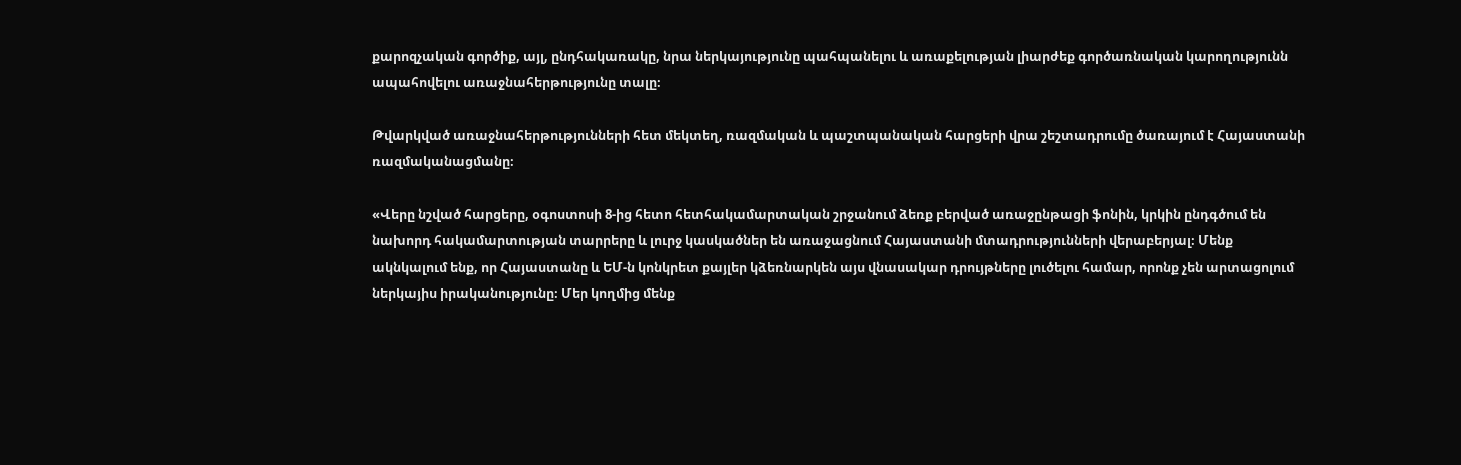քարոզչական գործիք, այլ, ընդհակառակը, նրա ներկայությունը պահպանելու և առաքելության լիարժեք գործառնական կարողությունն ապահովելու առաջնահերթությունը տալը։

Թվարկված առաջնահերթությունների հետ մեկտեղ, ռազմական և պաշտպանական հարցերի վրա շեշտադրումը ծառայում է Հայաստանի ռազմականացմանը։

«Վերը նշված հարցերը, օգոստոսի 8-ից հետո հետհակամարտական շրջանում ձեռք բերված առաջընթացի ֆոնին, կրկին ընդգծում են նախորդ հակամարտության տարրերը և լուրջ կասկածներ են առաջացնում Հայաստանի մտադրությունների վերաբերյալ։ Մենք ակնկալում ենք, որ Հայաստանը և ԵՄ-ն կոնկրետ քայլեր կձեռնարկեն այս վնասակար դրույթները լուծելու համար, որոնք չեն արտացոլում ներկայիս իրականությունը։ Մեր կողմից մենք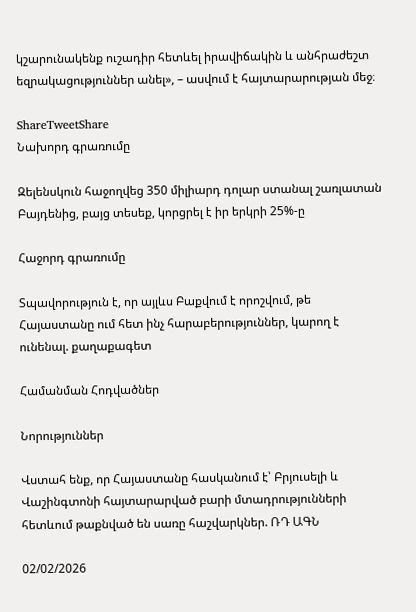կշարունակենք ուշադիր հետևել իրավիճակին և անհրաժեշտ եզրակացություններ անել», – ասվում է հայտարարության մեջ։

ShareTweetShare
Նախորդ գրառումը

Զելենսկուն հաջողվեց 350 միլիարդ դոլար ստանալ շառլատան Բայդենից, բայց տեսեք, կորցրել է իր երկրի 25%-ը

Հաջորդ գրառումը

Տպավորություն է, որ այլևս Բաքվում է որոշվում, թե Հայաստանը ում հետ ինչ հարաբերություններ, կարող է ունենալ. քաղաքագետ

Համանման Հոդվածներ

Նորություններ

Վստահ ենք, որ Հայաստանը հասկանում է՝ Բրյուսելի և Վաշինգտոնի հայտարարված բարի մտադրությունների հետևում թաքնված են սառը հաշվարկներ. ՌԴ ԱԳՆ

02/02/2026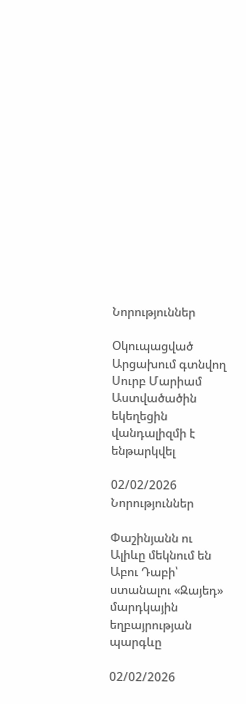Նորություններ

Օկուպացված Արցախում գտնվող Սուրբ Մարիամ Աստվածածին եկեղեցին վանդալիզմի է ենթարկվել

02/02/2026
Նորություններ

Փաշինյանն ու Ալիևը մեկնում են Աբու Դաբի՝ ստանալու «Զայեդ» մարդկային եղբայրության պարգևը

02/02/2026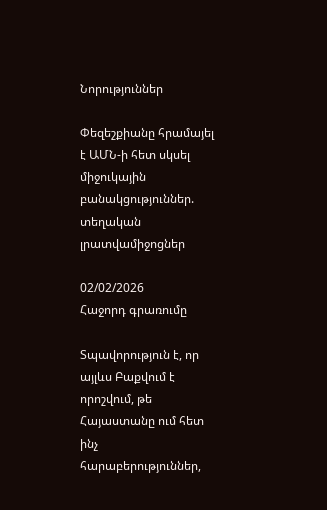Նորություններ

Փեզեշքիանը հրամայել է ԱՄՆ-ի հետ սկսել միջուկային բանակցություններ. տեղական լրատվամիջոցներ

02/02/2026
Հաջորդ գրառումը

Տպավորություն է, որ այլևս Բաքվում է որոշվում, թե Հայաստանը ում հետ ինչ հարաբերություններ,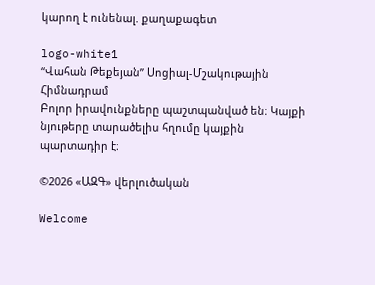կարող է ունենալ. քաղաքագետ

logo-white1
“Վահան Թեքեյան” Սոցիալ-Մշակութային Հիմնադրամ
Բոլոր իրավունքները պաշտպանված են։ Կայքի նյութերը տարածելիս հղումը կայքին պարտադիր է։

©2026 «ԱԶԳ» վերլուծական

Welcome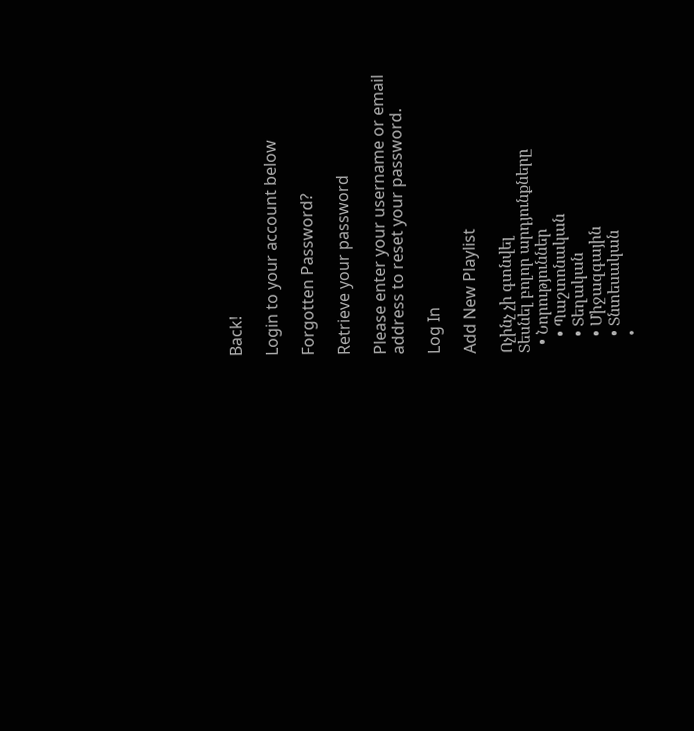Back!

Login to your account below

Forgotten Password?

Retrieve your password

Please enter your username or email address to reset your password.

Log In

Add New Playlist

Ոչինչ չի գտնվել
Տեսնել բոլոր արդյունքները
  • Նորություններ
    • Պաշտոնական
    • Տեղական
    • Միջազգային
    • Տնտեսական
    •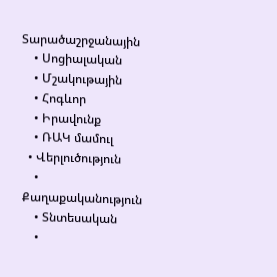Տարածաշրջանային
    • Սոցիալական
    • Մշակութային
    • Հոգևոր
    • Իրավունք
    • ՌԱԿ մամուլ
  • Վերլուծություն
    • Քաղաքականություն
    • Տնտեսական
    •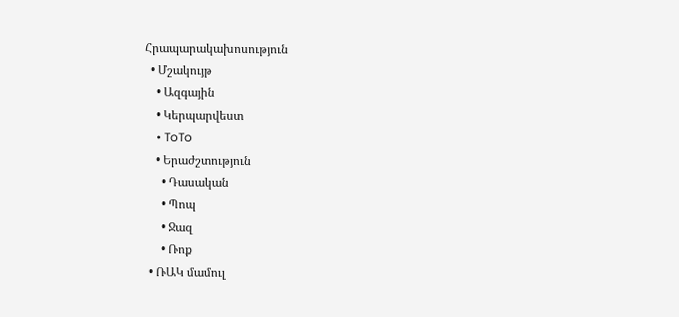Հրապարակախոսություն
  • Մշակույթ
    • Ազգային
    • Կերպարվեստ
    • ToTo
    • Երաժշտություն
      • Դասական
      • Պոպ
      • Ջազ
      • Ռոք
  • ՌԱԿ մամուլ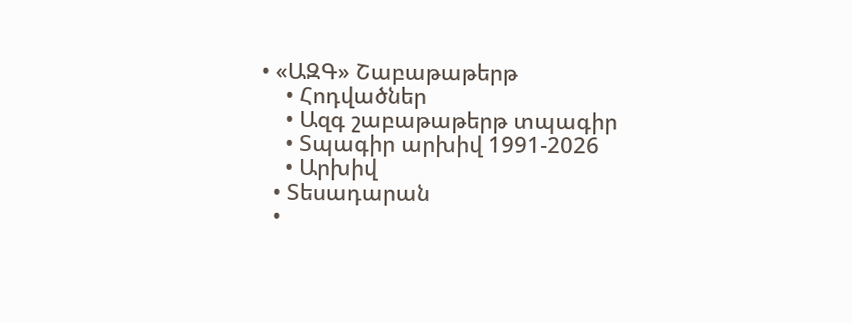• «ԱԶԳ» Շաբաթաթերթ
    • Հոդվածներ
    • Ազգ շաբաթաթերթ տպագիր
    • Տպագիր արխիվ 1991-2026
    • Արխիվ
  • Տեսադարան
  •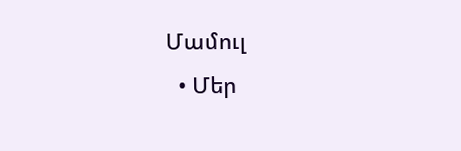Մամուլ
  • Մեր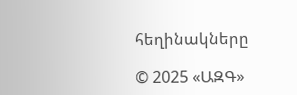հեղինակները

© 2025 «ԱԶԳ»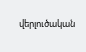վերլուծական